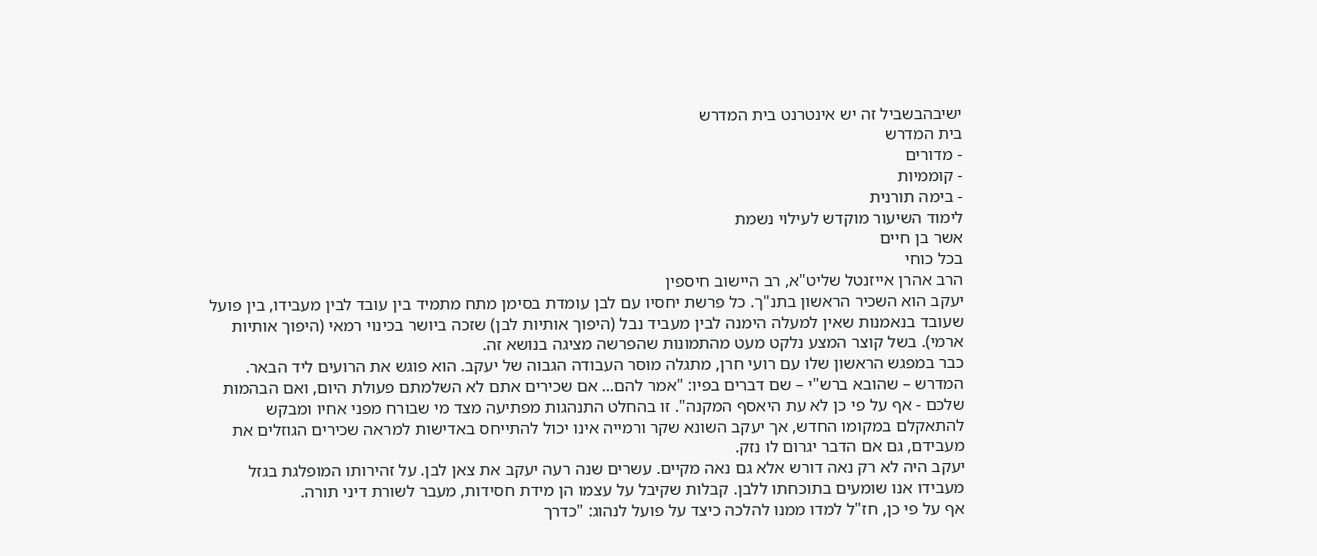ישיבהבשביל זה יש אינטרנט בית המדרש
בית המדרש
- מדורים
- קוממיות
- בימה תורנית
לימוד השיעור מוקדש לעילוי נשמת
אשר בן חיים
בכל כוחי
הרב אהרן אייזנטל שליט"א, רב היישוב חיספין
יעקב הוא השכיר הראשון בתנ"ך. כל פרשת יחסיו עם לבן עומדת בסימן מתח מתמיד בין עובד לבין מעבידו, בין פועל שעובד בנאמנות שאין למעלה הימנה לבין מעביד נבל (היפוך אותיות לבן) שזכה ביושר בכינוי רמאי (היפוך אותיות ארמי). בשל קוצר המצע נלקט מעט מהתמונות שהפרשה מציגה בנושא זה.
כבר במפגש הראשון שלו עם רועי חרן, מתגלה מוסר העבודה הגבוה של יעקב. הוא פוגש את הרועים ליד הבאר. המדרש – שהובא ברש"י – שם דברים בפיו: "אמר להם... אם שכירים אתם לא השלמתם פעולת היום, ואם הבהמות שלכם - אף על פי כן לא עת היאסף המקנה". זו בהחלט התנהגות מפתיעה מצד מי שבורח מפני אחיו ומבקש להתאקלם במקומו החדש, אך יעקב השונא שקר ורמייה אינו יכול להתייחס באדישות למראה שכירים הגוזלים את מעבידם, גם אם הדבר יגרום לו נזק.
יעקב היה לא רק נאה דורש אלא גם נאה מקיים. עשרים שנה רעה יעקב את צאן לבן. על זהירותו המופלגת בגזל מעבידו אנו שומעים בתוכחתו ללבן. קבלות שקיבל על עצמו הן מידת חסידות, מעבר לשורת דיני תורה.
אף על פי כן, חז"ל למדו ממנו להלכה כיצד על פועל לנהוג: "כדרך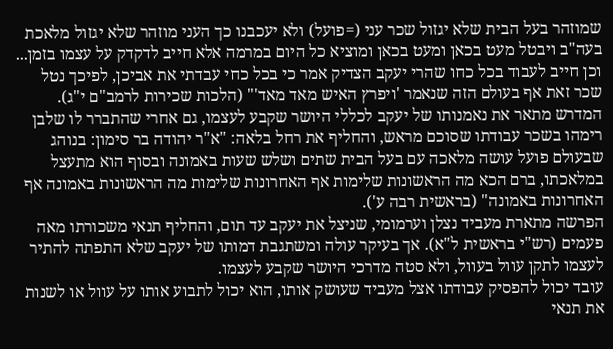שמוזהר בעל הבית שלא יגזול שכר עני (=פועל) ולא יעכבנו כך העני מוזהר שלא יגזול מלאכת בעה"ב ויבטל מעט בכאן ומעט בכאן ומוציא כל היום במרמה אלא חייב לדקדק על עצמו בזמן... וכן חייב לעבוד בכל כחו שהרי יעקב הצדיק אמר כי בכל כחי עבדתי את אביכן, לפיכך נטל שכר זאת אף בעולם הזה שנאמר 'ויפרץ האיש מאד מאד'" (הלכות שכירות לרמב"ם י"ג).
המדרש מתאר את נאמנותו של יעקב לכללי היושר שקבע לעצמו, גם אחרי שהתברר לו שלבן רימהו בשכר עבודתו שסוכם מראש, והחליף את רחל בלאה: "א"ר יהודה בר סימון: בנוהג שבעולם פועל עושה מלאכה עם בעל הבית שתים ושלש שעות באמונה ובסוף הוא מתעצל במלאכתו, ברם הכא מה הראשונות שלימות אף האחרונות שלימות מה הראשונות באמונה אף האחרונות באמונה" (בראשית רבה ע').
הפרשה מתארת מעביד נצלן וערמומי, שניצל את יעקב עד תום, והחליף תנאי משכורתו מאה פעמים (רש"י בראשית ל"א). אך בעיקר עולה ומשתגבת דמותו של יעקב שלא התפתה להתיר לעצמו לתקן עוול בעוול, ולא סטה מדרכי היושר שקבע לעצמו.
עובד יכול להפסיק עבודתו אצל מעביד שעושק אותו, הוא יכול לתבוע אותו על עוול או לשנות את תנאי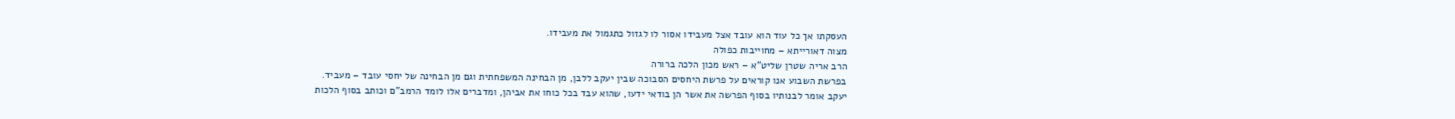העסקתו אך כל עוד הוא עובד אצל מעבידו אסור לו לגזול כתגמול את מעבידו.
מצוה דאורייתא – מחוייבות כפולה
הרב אריה שטרן שליט"א – ראש מכון הלכה ברורה
בפרשת השבוע אנו קוראים על פרשת היחסים הסבוכה שבין יעקב ללבן, מן הבחינה המשפחתית וגם מן הבחינה של יחסי עובד – מעביד.
יעקב אומר לבנותיו בסוף הפרשה את אשר הן בודאי ידעו, שהוא עבד בכל כוחו את אביהן, ומדברים אלו לומד הרמב"ם וכותב בסוף הלכות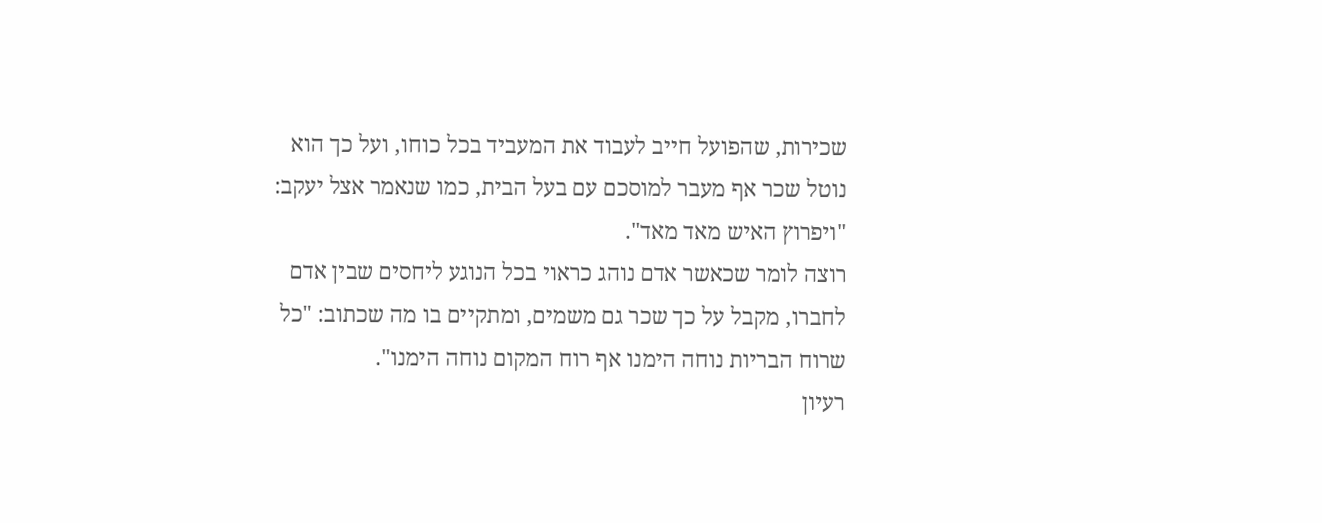שכירות, שהפועל חייב לעבוד את המעביד בכל כוחו, ועל כך הוא נוטל שכר אף מעבר למוסכם עם בעל הבית, כמו שנאמר אצל יעקב: "ויפרוץ האיש מאד מאד".
רוצה לומר שכאשר אדם נוהג כראוי בכל הנוגע ליחסים שבין אדם לחברו, מקבל על כך שכר גם משמים, ומתקיים בו מה שכתוב: "כל שרוח הבריות נוחה הימנו אף רוח המקום נוחה הימנו".
רעיון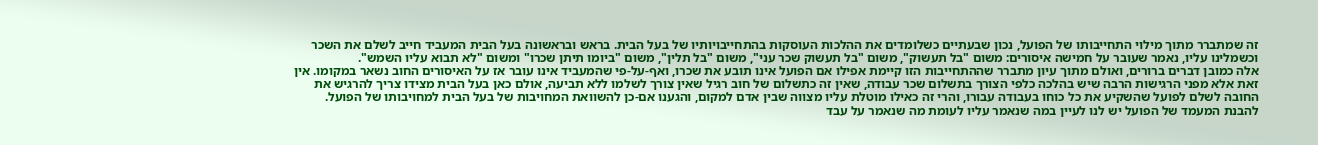זה שמתברר מתוך מילוי התחייבותו של הפועל, נכון שבעתיים כשלומדים את ההלכות העוסקות בהתחייבויותיו של בעל הבית. בראש ובראשונה בעל הבית המעביד חייב לשלם את השכר וכשמלינו עליו, נאמר שעובר על חמישה איסורים: משום "בל תעשוק", משום "בל תעשוק שכר עני", משום "בל תלין", משום "ביומו תיתן שכרו" ומשום "לא תבוא עליו השמש".
אלה כמובן דברים ברורים, ואולם מתוך עיון מתברר שההתחייבות הזו קיימת אפילו אם הפועל אינו תובע את שכרו, ואף-על-פי שהמעביד אינו עובר אז על האיסורים החוב נשאר במקומו. אין זאת אלא מפני הרגישות הרבה שיש בהלכה כלפי הצורך בתשלום שכר עבודה, שאין זה כתשלום של חוב רגיל שאין צורך לשלמו ללא תביעה, אולם כאן בעל הבית מצידו צריך להרגיש את החובה לשלם לפועל שהשקיע את כל כוחו בעבודה עבורו, והרי זה כאילו מוטלת עליו מצווה שבין אדם למקום, והגענו אם-כן להשוואת המחויבות של בעל הבית למחויבותו של הפועל.
להבנת המעמד של הפועל יש לנו לעיין במה שנאמר עליו לעומת מה שנאמר על עבד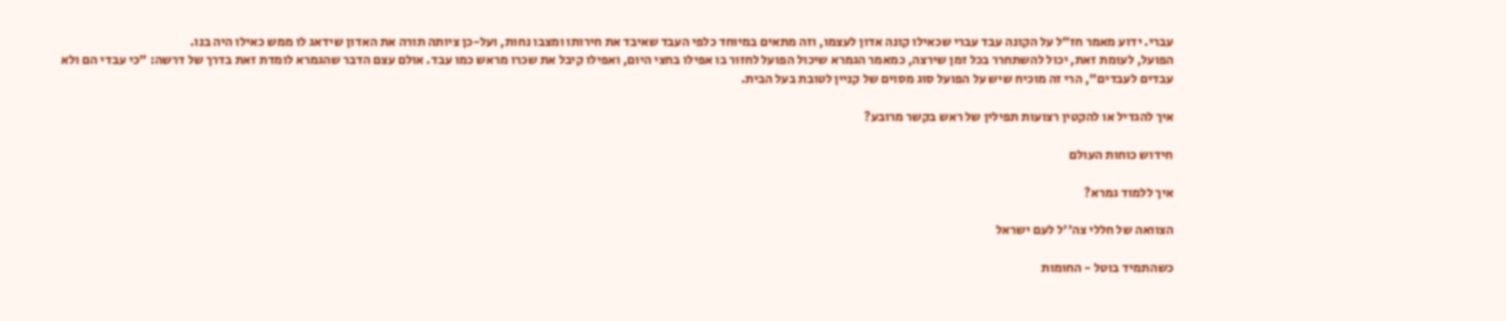עברי. ידוע מאמר חז"ל על הקונה עבד עברי שכאילו קונה אדון לעצמו, וזה מתאים במיוחד כלפי העבד שאיבד את חירותו ומצבו נחות, ועל-כן ציותה תורה את האדון שידאג לו ממש כאילו היה בנו.
הפועל, לעומת זאת, יכול להשתחרר בכל זמן שירצה, כמאמר הגמרא שיכול הפועל לחזור בו אפילו בחצי היום, ואפילו קיבל את שכרו מראש כמו עבד. אולם עצם הדבר שהגמרא לומדת זאת בדרך של דרשה: "כי עבדי הם ולא עבדים לעבדים", הרי זה מוכיח שיש על הפועל סוג מסוים של קניין לטובת בעל הבית.

איך להגדיל או להקטין רצועות תפילין של ראש בקשר מרובע?

חידוש כוחות העולם

איך ללמוד גמרא?

הצוואה של חללי צה''ל לעם ישראל

כשהתמיד בוטל - החומות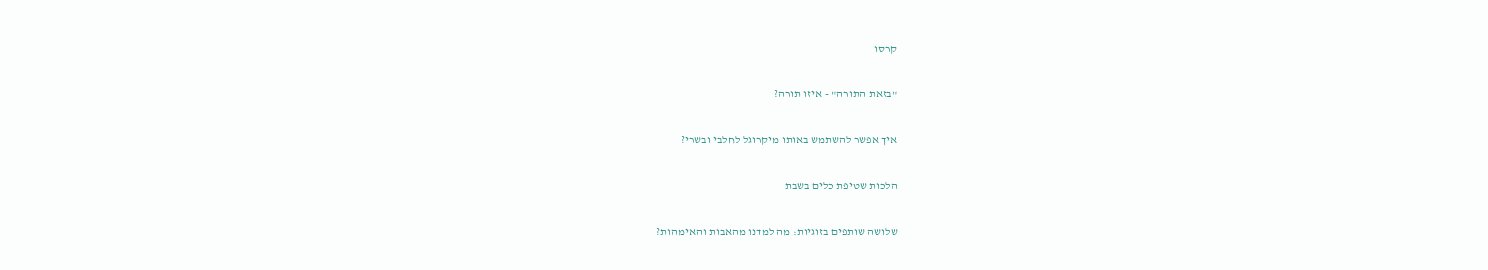קרסו

"בזאת התורה" - איזו תורה?

איך אפשר להשתמש באותו מיקרוגל לחלבי ובשרי?

הלכות שטיפת כלים בשבת

שלושה שותפים בזוגיות: מה למדנו מהאבות והאימהות?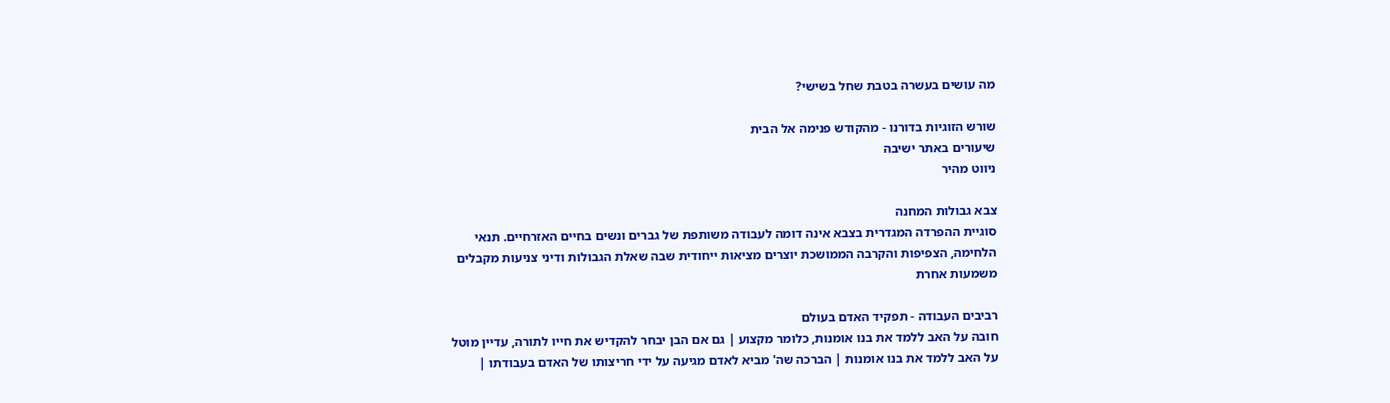מה עושים בעשרה בטבת שחל בשישי?

שורש הזוגיות בדורנו - מהקודש פנימה אל הבית
שיעורים באתר ישיבה
ניווט מהיר

צבא גבולות המחנה
סוגיית ההפרדה המגדרית בצבא אינה דומה לעבודה משותפת של גברים ונשים בחיים האזרחיים. תנאי הלחימה, הצפיפות והקרבה הממושכת יוצרים מציאות ייחודית שבה שאלת הגבולות ודיני צניעות מקבלים משמעות אחרת

רביבים העבודה - תפקיד האדם בעולם
חובה על האב ללמד את בנו אומנות, כלומר מקצוע | גם אם הבן יבחר להקדיש את חייו לתורה, עדיין מוטל על האב ללמד את בנו אומנות | הברכה שה' מביא לאדם מגיעה על ידי חריצותו של האדם בעבודתו |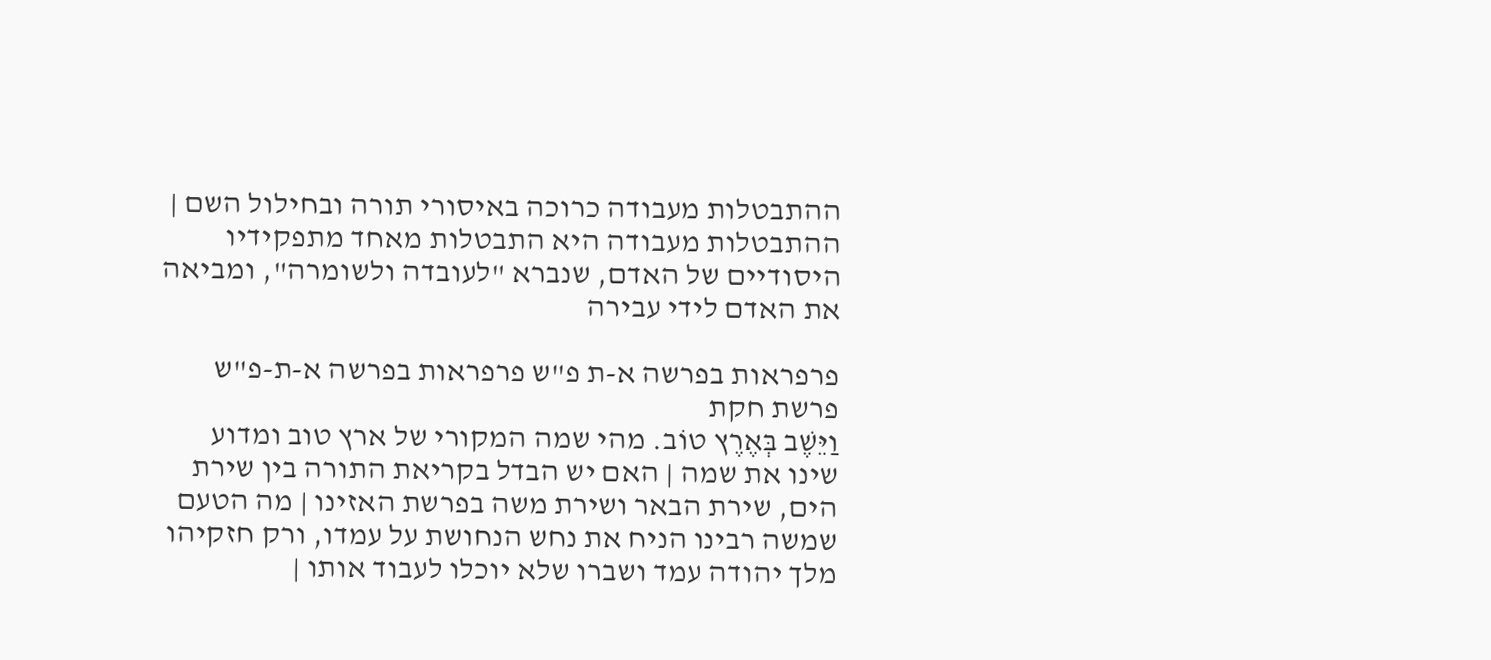ההתבטלות מעבודה כרוכה באיסורי תורה ובחילול השם | ההתבטלות מעבודה היא התבטלות מאחד מתפקידיו היסודיים של האדם, שנברא "לעובדה ולשומרה", ומביאה את האדם לידי עבירה

פרפראות בפרשה א-ת פ"ש פרפראות בפרשה א-ת-פ"ש פרשת חקת
וַיֵּשֶׁב בְּאֶרֶץ טוֹב. מהי שמה המקורי של ארץ טוב ומדוע שינו את שמה | האם יש הבדל בקריאת התורה בין שירת הים, שירת הבאר ושירת משה בפרשת האזינו | מה הטעם שמשה רבינו הניח את נחש הנחושת על עמדו, ורק חזקיהו מלך יהודה עמד ושברו שלא יוכלו לעבוד אותו |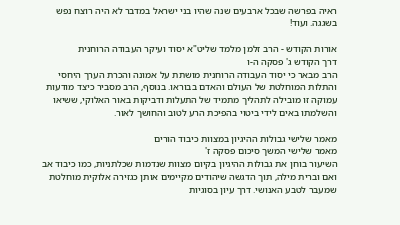ראיה בפרשה שבכל ארבעים שנה שהיו בני ישראל במדבר לא היה רוצח נפש בשגגה. ועוד!

אורות הקודש - הרב זלמן מלמד שליט"א יסוד ועיקר העבודה הרוחנית
דרך הקודש ג' פסקה ה-ו
הרב מבאר כי יסוד העבודה הרוחנית מושתת על אמונה והכרת הערך היחסי והתלות המוחלטת של העולם והאדם בבוראו. בנוסף, הרב מסביר כיצד מודעות עמוקה זו מובילה לתהליך מתמיד של התעלות ודביקות באור האלוקי, ששיאו והשלמתו באים לידי ביטוי בהפיכת הרע לטוב והחושך לאור.

מאמר שלישי גבולות ההיגיון במצוות כיבוד הורים
מאמר שלישי המשך סיכום פסקה ז'
השיעור בוחן את גבולות ההיגיון בקיום מצוות שנדמות שכלתניות, כמו כיבוד אב ואם וברית מילה, תוך הדגשה שיהודים מקיימים אותן כגזירה אלוקית מוחלטת שמעבר לטבע האנושי. דרך עיון בסוגיות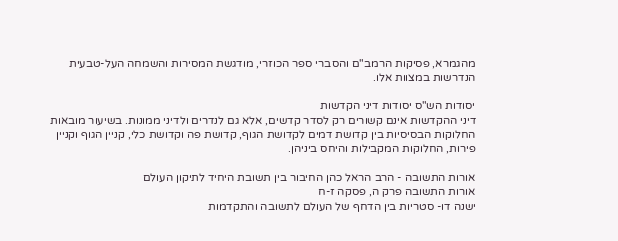מהגמרא, פסיקות הרמב"ם והסברי ספר הכוזרי, מודגשת המסירות והשמחה העל-טבעית הנדרשות במצוות אלו.

יסודות הש"ס יסודות דיני הקדשות
דיני ההקדשות אינם קשורים רק לסדר קדשים, אלא גם לנדרים ולדיני ממונות. בשיעור מובאות החלוקות הבסיסיות בין קדושת דמים לקדושת הגוף, קדושת פה וקדושת כלי, קניין הגוף וקניין פירות, החלוקות המקבילות והיחס ביניהן.

אורות התשובה - הרב הראל כהן החיבור בין תשובת היחיד לתיקון העולם
אורות התשובה פרק ה, פסקה ז-ח
ישנה דו- סטריות בין הדחף של העולם לתשובה והתקדמות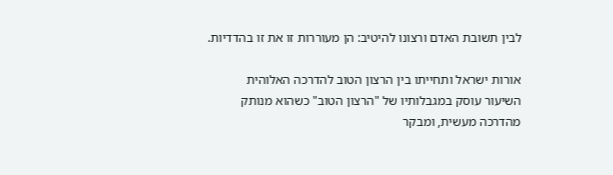לבין תשובת האדם ורצונו להיטיב: הן מעוררות זו את זו בהדדיות.

אורות ישראל ותחייתו בין הרצון הטוב להדרכה האלוהית
השיעור עוסק במגבלותיו של "הרצון הטוב" כשהוא מנותק מהדרכה מעשית, ומבקר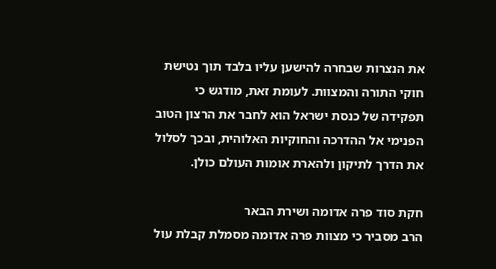את הנצרות שבחרה להישען עליו בלבד תוך נטישת חוקי התורה והמצוות. לעומת זאת, מודגש כי תפקידה של כנסת ישראל הוא לחבר את הרצון הטוב הפנימי אל ההדרכה והחוקיות האלוהית, ובכך לסלול את הדרך לתיקון ולהארת אומות העולם כולן.

חקת סוד פרה אדומה ושירת הבאר
הרב מסביר כי מצוות פרה אדומה מסמלת קבלת עול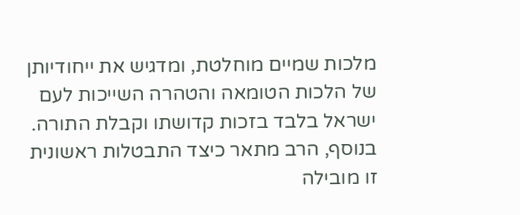מלכות שמיים מוחלטת, ומדגיש את ייחודיותן של הלכות הטומאה והטהרה השייכות לעם ישראל בלבד בזכות קדושתו וקבלת התורה. בנוסף, הרב מתאר כיצד התבטלות ראשונית זו מובילה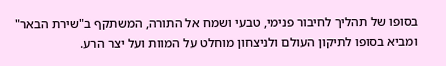בסופו של תהליך לחיבור פנימי, טבעי ושמח אל התורה, המשתקף ב"שירת הבאר" ומביא בסופו לתיקון העולם ולניצחון מוחלט על המוות ועל יצר הרע.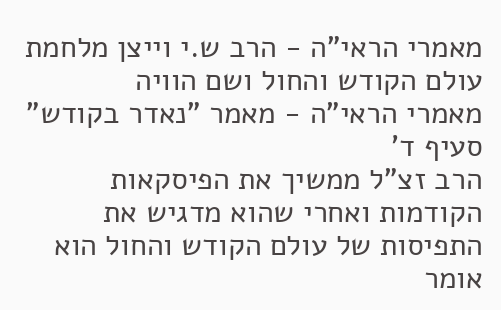מאמרי הראי"ה - הרב ש.י וייצן מלחמת עולם הקודש והחול ושם הוויה
מאמרי הראי"ה - מאמר "נאדר בקודש" סעיף ד'
הרב זצ"ל ממשיך את הפיסקאות הקודמות ואחרי שהוא מדגיש את התפיסות של עולם הקודש והחול הוא אומר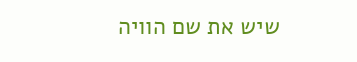שיש את שם הוויה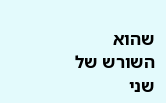שהוא השורש של שני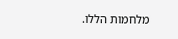מלחמות הללו.